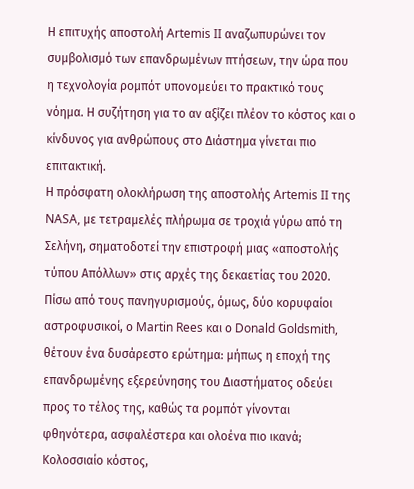Η επιτυχής αποστολή Artemis II αναζωπυρώνει τον συμβολισμό των επανδρωμένων πτήσεων, την ώρα που η τεχνολογία ρομπότ υπονομεύει το πρακτικό τους νόημα. Η συζήτηση για το αν αξίζει πλέον το κόστος και ο κίνδυνος για ανθρώπους στο Διάστημα γίνεται πιο επιτακτική.
Η πρόσφατη ολοκλήρωση της αποστολής Artemis II της NASA, με τετραμελές πλήρωμα σε τροχιά γύρω από τη Σελήνη, σηματοδοτεί την επιστροφή μιας «αποστολής τύπου Απόλλων» στις αρχές της δεκαετίας του 2020. Πίσω από τους πανηγυρισμούς, όμως, δύο κορυφαίοι αστροφυσικοί, ο Martin Rees και ο Donald Goldsmith, θέτουν ένα δυσάρεστο ερώτημα: μήπως η εποχή της επανδρωμένης εξερεύνησης του Διαστήματος οδεύει προς το τέλος της, καθώς τα ρομπότ γίνονται φθηνότερα, ασφαλέστερα και ολοένα πιο ικανά;
Κολοσσιαίο κόστος,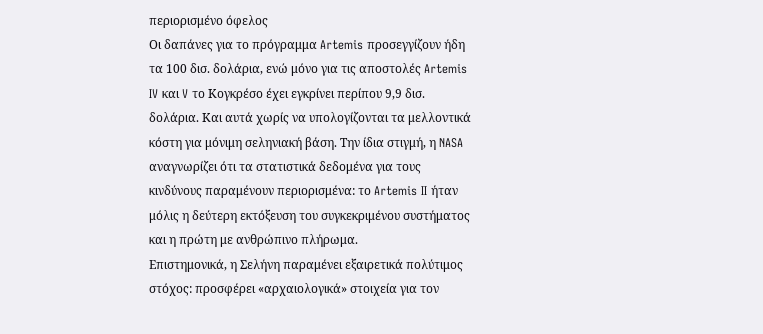περιορισμένο όφελος
Οι δαπάνες για το πρόγραμμα Artemis προσεγγίζουν ήδη τα 100 δισ. δολάρια, ενώ μόνο για τις αποστολές Artemis IV και V το Κογκρέσο έχει εγκρίνει περίπου 9,9 δισ. δολάρια. Και αυτά χωρίς να υπολογίζονται τα μελλοντικά κόστη για μόνιμη σεληνιακή βάση. Την ίδια στιγμή, η NASA αναγνωρίζει ότι τα στατιστικά δεδομένα για τους κινδύνους παραμένουν περιορισμένα: το Artemis II ήταν μόλις η δεύτερη εκτόξευση του συγκεκριμένου συστήματος και η πρώτη με ανθρώπινο πλήρωμα.
Επιστημονικά, η Σελήνη παραμένει εξαιρετικά πολύτιμος στόχος: προσφέρει «αρχαιολογικά» στοιχεία για τον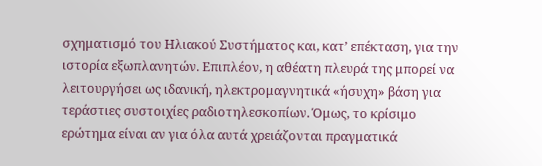σχηματισμό του Ηλιακού Συστήματος και, κατ’ επέκταση, για την ιστορία εξωπλανητών. Επιπλέον, η αθέατη πλευρά της μπορεί να λειτουργήσει ως ιδανική, ηλεκτρομαγνητικά «ήσυχη» βάση για τεράστιες συστοιχίες ραδιοτηλεσκοπίων. Όμως, το κρίσιμο ερώτημα είναι αν για όλα αυτά χρειάζονται πραγματικά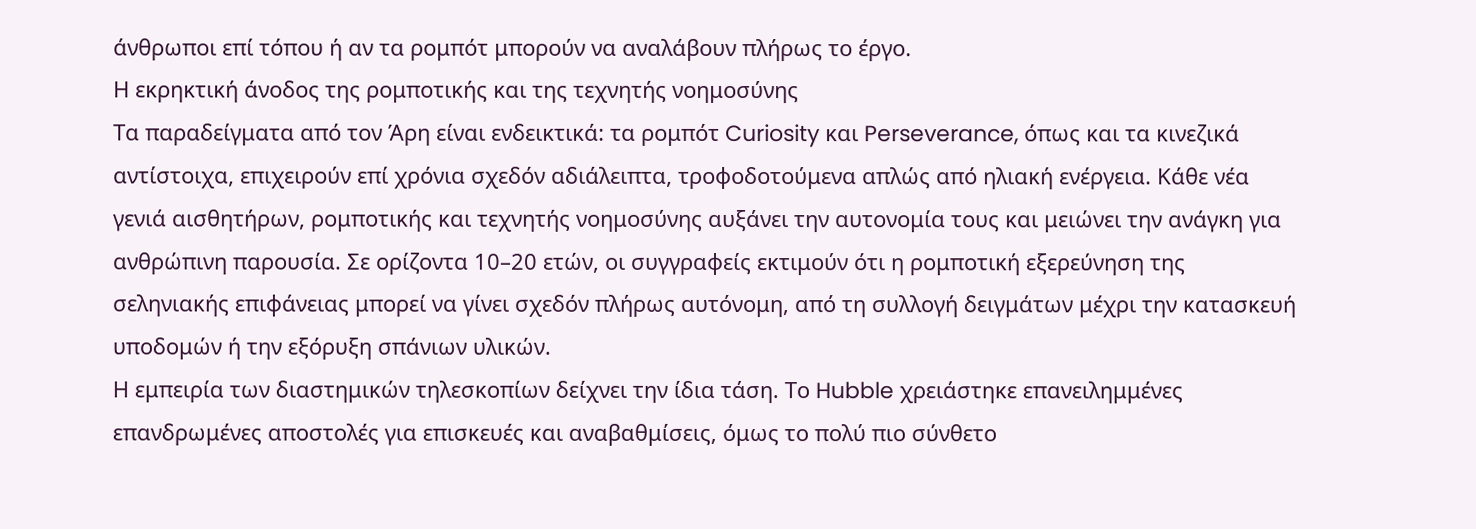άνθρωποι επί τόπου ή αν τα ρομπότ μπορούν να αναλάβουν πλήρως το έργο.
Η εκρηκτική άνοδος της ρομποτικής και της τεχνητής νοημοσύνης
Τα παραδείγματα από τον Άρη είναι ενδεικτικά: τα ρομπότ Curiosity και Perseverance, όπως και τα κινεζικά αντίστοιχα, επιχειρούν επί χρόνια σχεδόν αδιάλειπτα, τροφοδοτούμενα απλώς από ηλιακή ενέργεια. Κάθε νέα γενιά αισθητήρων, ρομποτικής και τεχνητής νοημοσύνης αυξάνει την αυτονομία τους και μειώνει την ανάγκη για ανθρώπινη παρουσία. Σε ορίζοντα 10–20 ετών, οι συγγραφείς εκτιμούν ότι η ρομποτική εξερεύνηση της σεληνιακής επιφάνειας μπορεί να γίνει σχεδόν πλήρως αυτόνομη, από τη συλλογή δειγμάτων μέχρι την κατασκευή υποδομών ή την εξόρυξη σπάνιων υλικών.
Η εμπειρία των διαστημικών τηλεσκοπίων δείχνει την ίδια τάση. Το Hubble χρειάστηκε επανειλημμένες επανδρωμένες αποστολές για επισκευές και αναβαθμίσεις, όμως το πολύ πιο σύνθετο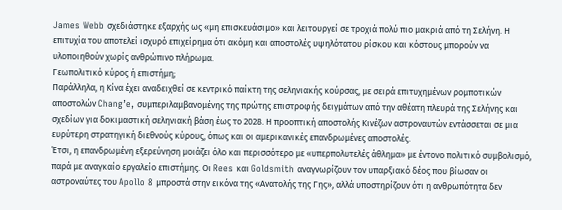James Webb σχεδιάστηκε εξαρχής ως «μη επισκευάσιμο» και λειτουργεί σε τροχιά πολύ πιο μακριά από τη Σελήνη. Η επιτυχία του αποτελεί ισχυρό επιχείρημα ότι ακόμη και αποστολές υψηλότατου ρίσκου και κόστους μπορούν να υλοποιηθούν χωρίς ανθρώπινο πλήρωμα.
Γεωπολιτικό κύρος ή επιστήμη;
Παράλληλα, η Κίνα έχει αναδειχθεί σε κεντρικό παίκτη της σεληνιακής κούρσας, με σειρά επιτυχημένων ρομποτικών αποστολών Chang’e, συμπεριλαμβανομένης της πρώτης επιστροφής δειγμάτων από την αθέατη πλευρά της Σελήνης και σχεδίων για δοκιμαστική σεληνιακή βάση έως το 2028. Η προοπτική αποστολής Κινέζων αστροναυτών εντάσσεται σε μια ευρύτερη στρατηγική διεθνούς κύρους, όπως και οι αμερικανικές επανδρωμένες αποστολές.
Έτσι, η επανδρωμένη εξερεύνηση μοιάζει όλο και περισσότερο με «υπερπολυτελές άθλημα» με έντονο πολιτικό συμβολισμό, παρά με αναγκαίο εργαλείο επιστήμης. Οι Rees και Goldsmith αναγνωρίζουν τον υπαρξιακό δέος που βίωσαν οι αστροναύτες του Apollo 8 μπροστά στην εικόνα της «Ανατολής της Γης», αλλά υποστηρίζουν ότι η ανθρωπότητα δεν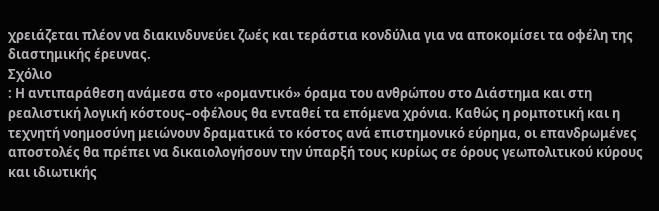χρειάζεται πλέον να διακινδυνεύει ζωές και τεράστια κονδύλια για να αποκομίσει τα οφέλη της διαστημικής έρευνας.
Σχόλιο
: Η αντιπαράθεση ανάμεσα στο «ρομαντικό» όραμα του ανθρώπου στο Διάστημα και στη ρεαλιστική λογική κόστους–οφέλους θα ενταθεί τα επόμενα χρόνια. Καθώς η ρομποτική και η τεχνητή νοημοσύνη μειώνουν δραματικά το κόστος ανά επιστημονικό εύρημα, οι επανδρωμένες αποστολές θα πρέπει να δικαιολογήσουν την ύπαρξή τους κυρίως σε όρους γεωπολιτικού κύρους και ιδιωτικής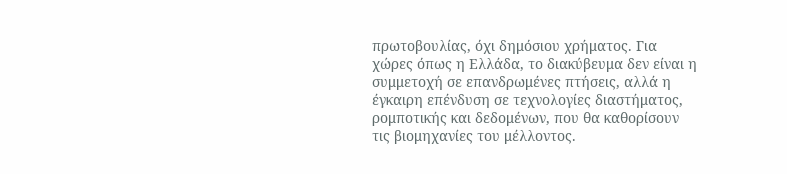πρωτοβουλίας, όχι δημόσιου χρήματος. Για χώρες όπως η Ελλάδα, το διακύβευμα δεν είναι η συμμετοχή σε επανδρωμένες πτήσεις, αλλά η έγκαιρη επένδυση σε τεχνολογίες διαστήματος, ρομποτικής και δεδομένων, που θα καθορίσουν τις βιομηχανίες του μέλλοντος.